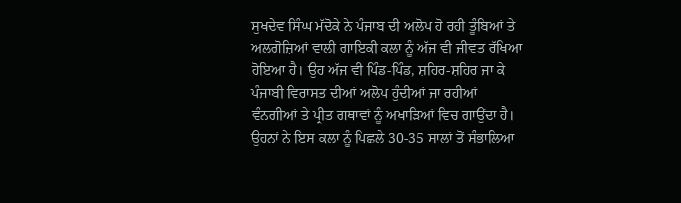ਸੁਖਦੇਵ ਸਿੰਘ ਮੱਦੋਕੇ ਨੇ ਪੰਜਾਬ ਦੀ ਅਲੋਪ ਹੋ ਰਹੀ ਤੂੰਬਿਆਂ ਤੇ ਅਲਗੋਜ਼ਿਆਂ ਵਾਲੀ ਗਾਇਕੀ ਕਲਾ ਨੂੰ ਅੱਜ ਵੀ ਜੀਵਤ ਰੱਖਿਆ
ਹੋਇਆ ਹੈ। ਉਹ ਅੱਜ ਵੀ ਪਿੰਡ-ਪਿੰਡ, ਸ਼ਹਿਰ-ਸ਼ਹਿਰ ਜਾ ਕੇ ਪੰਜਾਬੀ ਵਿਰਾਸਤ ਦੀਆਂ ਅਲੋਪ ਹੁੰਦੀਆਂ ਜਾ ਰਹੀਆਂ ਵੰਨਗੀਆਂ ਤੇ ਪ੍ਰੀਤ ਗਥਾਵਾਂ ਨੂੰ ਅਖਾੜਿਆਂ ਵਿਚ ਗਾਉਂਦਾ ਹੈ। ਉਹਨਾਂ ਨੇ ਇਸ ਕਲਾ ਨੂੰ ਪਿਛਲੇ 30-35 ਸਾਲਾਂ ਤੋਂ ਸੰਭਾਲਿਆ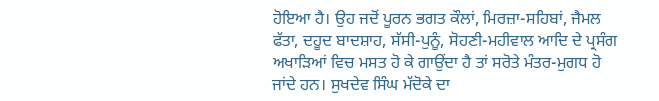ਹੋਇਆ ਹੈ। ਉਹ ਜਦੋਂ ਪੂਰਨ ਭਗਤ ਕੌਲਾਂ, ਮਿਰਜ਼ਾ-ਸਹਿਬਾਂ, ਜੈਮਲ ਫੱਤਾ, ਦਹੂਦ ਬਾਦਸ਼ਾਹ, ਸੱਸੀ-ਪੁਨੂੰ, ਸੋਹਣੀ-ਮਹੀਵਾਲ ਆਦਿ ਦੇ ਪ੍ਰਸੰਗ ਅਖਾੜਿਆਂ ਵਿਚ ਮਸਤ ਹੋ ਕੇ ਗਾਉਂਦਾ ਹੈ ਤਾਂ ਸਰੋਤੇ ਮੰਤਰ-ਮੁਗਧ ਹੋ ਜਾਂਦੇ ਹਨ। ਸੁਖਦੇਵ ਸਿੰਘ ਮੱਦੋਕੇ ਦਾ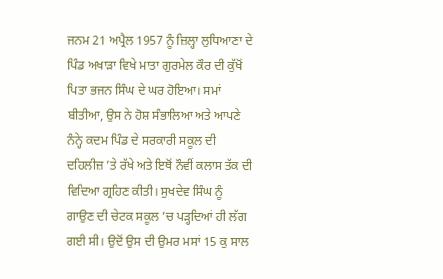ਜਨਮ 21 ਅਪ੍ਰੈਲ 1957 ਨੂੰ ਜ਼ਿਲ੍ਹਾ ਲੁਧਿਆਣਾ ਦੇ ਪਿੰਡ ਅਖਾੜਾ ਵਿਖੇ ਮਾਤਾ ਗੁਰਮੇਲ ਕੌਰ ਦੀ ਕੁੱਖੋਂ ਪਿਤਾ ਭਜਨ ਸਿੰਘ ਦੇ ਘਰ ਹੋਇਆ। ਸਮਾਂ ਬੀਤੀਆ, ਉਸ ਨੇ ਹੋਸ਼ ਸੰਭਾਲਿਆ ਅਤੇ ਆਪਣੇ ਨੰਨ੍ਹੇ ਕਦਮ ਪਿੰਡ ਦੇ ਸਰਕਾਰੀ ਸਕੂਲ ਦੀ ਦਹਿਲੀਜ਼ ’ਤੇ ਰੱਖੇ ਅਤੇ ਇਥੋਂ ਨੌਵੀਂ ਕਲਾਸ ਤੱਕ ਦੀ ਵਿਦਿਆ ਗ੍ਰਹਿਣ ਕੀਤੀ। ਸੁਖਦੇਵ ਸਿੰਘ ਨੂੰ ਗਾਉਣ ਦੀ ਚੇਟਕ ਸਕੂਲ ’ਚ ਪੜ੍ਹਦਿਆਂ ਹੀ ਲੱਗ ਗਈ ਸੀ। ਉਦੋਂ ਉਸ ਦੀ ਉਮਰ ਮਸਾਂ 15 ਕੁ ਸਾਲ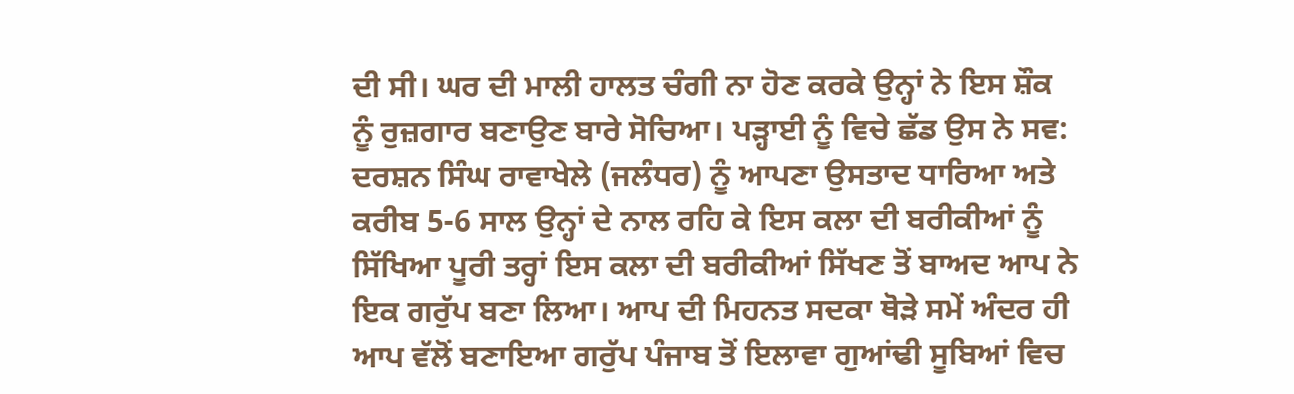ਦੀ ਸੀ। ਘਰ ਦੀ ਮਾਲੀ ਹਾਲਤ ਚੰਗੀ ਨਾ ਹੋਣ ਕਰਕੇ ਉਨ੍ਹਾਂ ਨੇ ਇਸ ਸ਼ੌਕ ਨੂੰ ਰੁਜ਼ਗਾਰ ਬਣਾਉਣ ਬਾਰੇ ਸੋਚਿਆ। ਪੜ੍ਹਾਈ ਨੂੰ ਵਿਚੇ ਛੱਡ ਉਸ ਨੇ ਸਵ: ਦਰਸ਼ਨ ਸਿੰਘ ਰਾਵਾਖੇਲੇ (ਜਲੰਧਰ) ਨੂੰ ਆਪਣਾ ਉਸਤਾਦ ਧਾਰਿਆ ਅਤੇ ਕਰੀਬ 5-6 ਸਾਲ ਉਨ੍ਹਾਂ ਦੇ ਨਾਲ ਰਹਿ ਕੇ ਇਸ ਕਲਾ ਦੀ ਬਰੀਕੀਆਂ ਨੂੰ ਸਿੱਖਿਆ ਪੂਰੀ ਤਰ੍ਹਾਂ ਇਸ ਕਲਾ ਦੀ ਬਰੀਕੀਆਂ ਸਿੱਖਣ ਤੋਂ ਬਾਅਦ ਆਪ ਨੇ ਇਕ ਗਰੁੱਪ ਬਣਾ ਲਿਆ। ਆਪ ਦੀ ਮਿਹਨਤ ਸਦਕਾ ਥੋੜੇ ਸਮੇਂ ਅੰਦਰ ਹੀ ਆਪ ਵੱਲੋਂ ਬਣਾਇਆ ਗਰੁੱਪ ਪੰਜਾਬ ਤੋਂ ਇਲਾਵਾ ਗੁਆਂਢੀ ਸੂਬਿਆਂ ਵਿਚ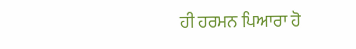ਹੀ ਹਰਮਨ ਪਿਆਰਾ ਹੋ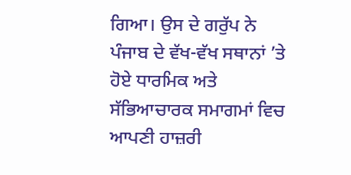ਗਿਆ। ਉਸ ਦੇ ਗਰੁੱਪ ਨੇ ਪੰਜਾਬ ਦੇ ਵੱਖ-ਵੱਖ ਸਥਾਨਾਂ ’ਤੇ ਹੋਏ ਧਾਰਮਿਕ ਅਤੇ ਸੱਭਿਆਚਾਰਕ ਸਮਾਗਮਾਂ ਵਿਚ ਆਪਣੀ ਹਾਜ਼ਰੀ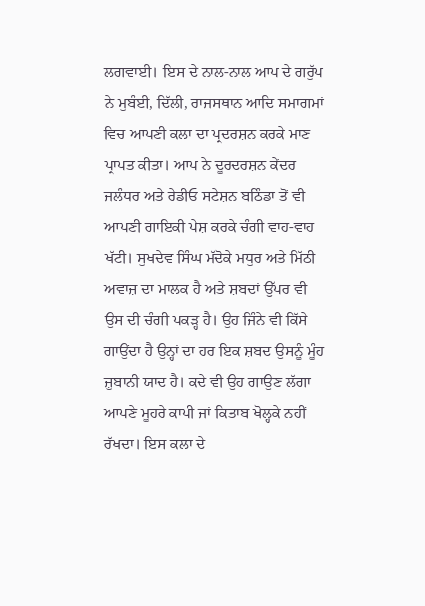ਲਗਵਾਈ। ਇਸ ਦੇ ਨਾਲ-ਨਾਲ ਆਪ ਦੇ ਗਰੁੱਪ ਨੇ ਮੁਬੰਈ, ਦਿੱਲੀ, ਰਾਜਸਥਾਨ ਆਦਿ ਸਮਾਗਮਾਂ ਵਿਚ ਆਪਣੀ ਕਲਾ ਦਾ ਪ੍ਰਦਰਸ਼ਨ ਕਰਕੇ ਮਾਣ ਪ੍ਰਾਪਤ ਕੀਤਾ। ਆਪ ਨੇ ਦੂਰਦਰਸ਼ਨ ਕੇਂਦਰ ਜਲੰਧਰ ਅਤੇ ਰੇਡੀਓ ਸਟੇਸ਼ਨ ਬਠਿੰਡਾ ਤੋਂ ਵੀ ਆਪਣੀ ਗਾਇਕੀ ਪੇਸ਼ ਕਰਕੇ ਚੰਗੀ ਵਾਹ-ਵਾਹ ਖੱਟੀ। ਸੁਖਦੇਵ ਸਿੰਘ ਮੱਦੋਕੇ ਮਧੁਰ ਅਤੇ ਮਿੱਠੀ ਅਵਾਜ਼ ਦਾ ਮਾਲਕ ਹੈ ਅਤੇ ਸ਼ਬਦਾਂ ਉੱਪਰ ਵੀ ਉਸ ਦੀ ਚੰਗੀ ਪਕੜ੍ਹ ਹੈ। ਉਹ ਜਿੰਨੇ ਵੀ ਕਿੱਸੇ ਗਾਉਂਦਾ ਹੈ ਉਨ੍ਹਾਂ ਦਾ ਹਰ ਇਕ ਸ਼ਬਦ ਉਸਨੂੰ ਮੂੰਹ ਜ਼ੁਬਾਨੀ ਯਾਦ ਹੈ। ਕਦੇ ਵੀ ਉਹ ਗਾਉਣ ਲੱਗਾ ਆਪਣੇ ਮੂਹਰੇ ਕਾਪੀ ਜਾਂ ਕਿਤਾਬ ਖੋਲ੍ਹਕੇ ਨਹੀਂ ਰੱਖਦਾ। ਇਸ ਕਲਾ ਦੇ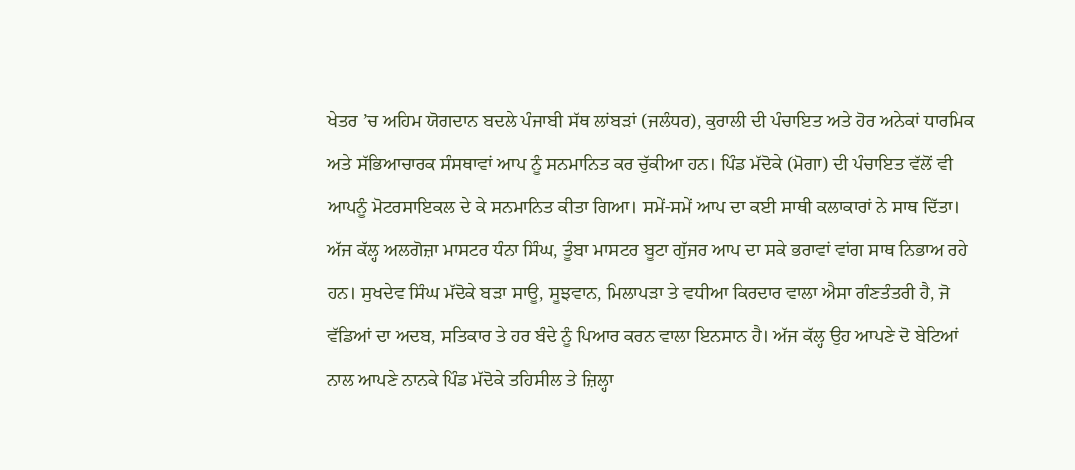ਖੇਤਰ ’ਚ ਅਹਿਮ ਯੋਗਦਾਨ ਬਦਲੇ ਪੰਜਾਬੀ ਸੱਥ ਲਾਂਬੜਾਂ (ਜਲੰਧਰ), ਕੁਰਾਲੀ ਦੀ ਪੰਚਾਇਤ ਅਤੇ ਹੋਰ ਅਨੇਕਾਂ ਧਾਰਮਿਕ ਅਤੇ ਸੱਭਿਆਚਾਰਕ ਸੰਸਥਾਵਾਂ ਆਪ ਨੂੰ ਸਨਮਾਨਿਤ ਕਰ ਚੁੱਕੀਆ ਹਨ। ਪਿੰਡ ਮੱਦੋਕੇ (ਮੋਗਾ) ਦੀ ਪੰਚਾਇਤ ਵੱਲੋਂ ਵੀ ਆਪਨੂੰ ਮੋਟਰਸਾਇਕਲ ਦੇ ਕੇ ਸਨਮਾਨਿਤ ਕੀਤਾ ਗਿਆ। ਸਮੇਂ-ਸਮੇਂ ਆਪ ਦਾ ਕਈ ਸਾਥੀ ਕਲਾਕਾਰਾਂ ਨੇ ਸਾਥ ਦਿੱਤਾ। ਅੱਜ ਕੱਲ੍ਹ ਅਲਗੋਜ਼ਾ ਮਾਸਟਰ ਧੰਨਾ ਸਿੰਘ, ਤੂੰਬਾ ਮਾਸਟਰ ਬੂਟਾ ਗੁੱਜਰ ਆਪ ਦਾ ਸਕੇ ਭਰਾਵਾਂ ਵਾਂਗ ਸਾਥ ਨਿਭਾਅ ਰਹੇ ਹਨ। ਸੁਖਦੇਵ ਸਿੰਘ ਮੱਦੋਕੇ ਬੜਾ ਸਾਊ, ਸੂਝਵਾਨ, ਮਿਲਾਪੜਾ ਤੇ ਵਧੀਆ ਕਿਰਦਾਰ ਵਾਲਾ ਐਸਾ ਗੰਣਤੰਤਰੀ ਹੈ, ਜੋ ਵੱਡਿਆਂ ਦਾ ਅਦਬ, ਸਤਿਕਾਰ ਤੇ ਹਰ ਬੰਦੇ ਨੂੰ ਪਿਆਰ ਕਰਨ ਵਾਲਾ ਇਨਸਾਨ ਹੈ। ਅੱਜ ਕੱਲ੍ਹ ਉਹ ਆਪਣੇ ਦੋ ਬੇਟਿਆਂ ਨਾਲ ਆਪਣੇ ਨਾਨਕੇ ਪਿੰਡ ਮੱਦੋਕੇ ਤਹਿਸੀਲ ਤੇ ਜ਼ਿਲ੍ਹਾ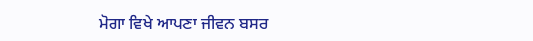ਮੋਗਾ ਵਿਖੇ ਆਪਣਾ ਜੀਵਨ ਬਸਰ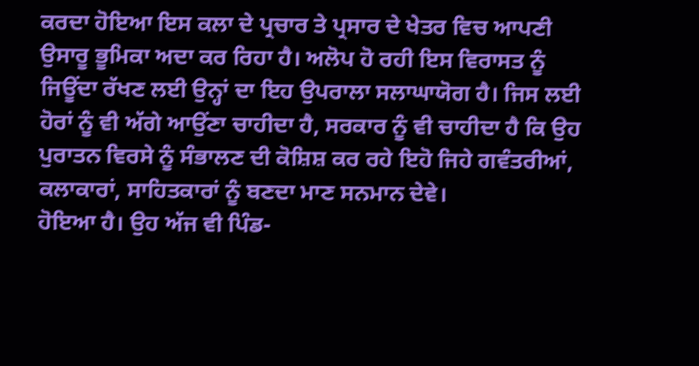ਕਰਦਾ ਹੋਇਆ ਇਸ ਕਲਾ ਦੇ ਪ੍ਰਚਾਰ ਤੇ ਪ੍ਰਸਾਰ ਦੇ ਖੇਤਰ ਵਿਚ ਆਪਣੀ ਉਸਾਰੂ ਭੂਮਿਕਾ ਅਦਾ ਕਰ ਰਿਹਾ ਹੈ। ਅਲੋਪ ਹੋ ਰਹੀ ਇਸ ਵਿਰਾਸਤ ਨੂੰ ਜਿਊਂਦਾ ਰੱਖਣ ਲਈ ਉਨ੍ਹਾਂ ਦਾ ਇਹ ਉਪਰਾਲਾ ਸਲਾਘਾਯੋਗ ਹੈ। ਜਿਸ ਲਈ ਹੋਰਾਂ ਨੂੰ ਵੀ ਅੱਗੇ ਆਉਂਣਾ ਚਾਹੀਦਾ ਹੈ, ਸਰਕਾਰ ਨੂੰ ਵੀ ਚਾਹੀਦਾ ਹੈ ਕਿ ਉਹ ਪੁਰਾਤਨ ਵਿਰਸੇ ਨੂੰ ਸੰਭਾਲਣ ਦੀ ਕੋਸ਼ਿਸ਼ ਕਰ ਰਹੇ ਇਹੋ ਜਿਹੇ ਗਵੰਤਰੀਆਂ, ਕਲਾਕਾਰਾਂ, ਸਾਹਿਤਕਾਰਾਂ ਨੂੰ ਬਣਦਾ ਮਾਣ ਸਨਮਾਨ ਦੇਵੇ।
ਹੋਇਆ ਹੈ। ਉਹ ਅੱਜ ਵੀ ਪਿੰਡ-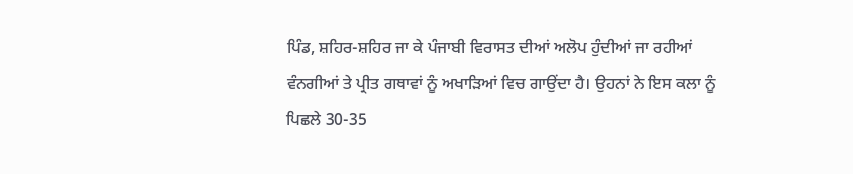ਪਿੰਡ, ਸ਼ਹਿਰ-ਸ਼ਹਿਰ ਜਾ ਕੇ ਪੰਜਾਬੀ ਵਿਰਾਸਤ ਦੀਆਂ ਅਲੋਪ ਹੁੰਦੀਆਂ ਜਾ ਰਹੀਆਂ ਵੰਨਗੀਆਂ ਤੇ ਪ੍ਰੀਤ ਗਥਾਵਾਂ ਨੂੰ ਅਖਾੜਿਆਂ ਵਿਚ ਗਾਉਂਦਾ ਹੈ। ਉਹਨਾਂ ਨੇ ਇਸ ਕਲਾ ਨੂੰ ਪਿਛਲੇ 30-35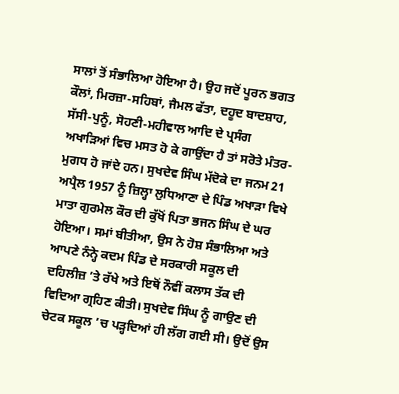ਸਾਲਾਂ ਤੋਂ ਸੰਭਾਲਿਆ ਹੋਇਆ ਹੈ। ਉਹ ਜਦੋਂ ਪੂਰਨ ਭਗਤ ਕੌਲਾਂ, ਮਿਰਜ਼ਾ-ਸਹਿਬਾਂ, ਜੈਮਲ ਫੱਤਾ, ਦਹੂਦ ਬਾਦਸ਼ਾਹ, ਸੱਸੀ-ਪੁਨੂੰ, ਸੋਹਣੀ-ਮਹੀਵਾਲ ਆਦਿ ਦੇ ਪ੍ਰਸੰਗ ਅਖਾੜਿਆਂ ਵਿਚ ਮਸਤ ਹੋ ਕੇ ਗਾਉਂਦਾ ਹੈ ਤਾਂ ਸਰੋਤੇ ਮੰਤਰ-ਮੁਗਧ ਹੋ ਜਾਂਦੇ ਹਨ। ਸੁਖਦੇਵ ਸਿੰਘ ਮੱਦੋਕੇ ਦਾ ਜਨਮ 21 ਅਪ੍ਰੈਲ 1957 ਨੂੰ ਜ਼ਿਲ੍ਹਾ ਲੁਧਿਆਣਾ ਦੇ ਪਿੰਡ ਅਖਾੜਾ ਵਿਖੇ ਮਾਤਾ ਗੁਰਮੇਲ ਕੌਰ ਦੀ ਕੁੱਖੋਂ ਪਿਤਾ ਭਜਨ ਸਿੰਘ ਦੇ ਘਰ ਹੋਇਆ। ਸਮਾਂ ਬੀਤੀਆ, ਉਸ ਨੇ ਹੋਸ਼ ਸੰਭਾਲਿਆ ਅਤੇ ਆਪਣੇ ਨੰਨ੍ਹੇ ਕਦਮ ਪਿੰਡ ਦੇ ਸਰਕਾਰੀ ਸਕੂਲ ਦੀ ਦਹਿਲੀਜ਼ ’ਤੇ ਰੱਖੇ ਅਤੇ ਇਥੋਂ ਨੌਵੀਂ ਕਲਾਸ ਤੱਕ ਦੀ ਵਿਦਿਆ ਗ੍ਰਹਿਣ ਕੀਤੀ। ਸੁਖਦੇਵ ਸਿੰਘ ਨੂੰ ਗਾਉਣ ਦੀ ਚੇਟਕ ਸਕੂਲ ’ਚ ਪੜ੍ਹਦਿਆਂ ਹੀ ਲੱਗ ਗਈ ਸੀ। ਉਦੋਂ ਉਸ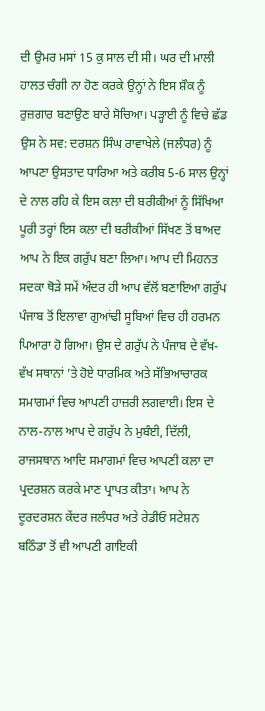ਦੀ ਉਮਰ ਮਸਾਂ 15 ਕੁ ਸਾਲ ਦੀ ਸੀ। ਘਰ ਦੀ ਮਾਲੀ ਹਾਲਤ ਚੰਗੀ ਨਾ ਹੋਣ ਕਰਕੇ ਉਨ੍ਹਾਂ ਨੇ ਇਸ ਸ਼ੌਕ ਨੂੰ ਰੁਜ਼ਗਾਰ ਬਣਾਉਣ ਬਾਰੇ ਸੋਚਿਆ। ਪੜ੍ਹਾਈ ਨੂੰ ਵਿਚੇ ਛੱਡ ਉਸ ਨੇ ਸਵ: ਦਰਸ਼ਨ ਸਿੰਘ ਰਾਵਾਖੇਲੇ (ਜਲੰਧਰ) ਨੂੰ ਆਪਣਾ ਉਸਤਾਦ ਧਾਰਿਆ ਅਤੇ ਕਰੀਬ 5-6 ਸਾਲ ਉਨ੍ਹਾਂ ਦੇ ਨਾਲ ਰਹਿ ਕੇ ਇਸ ਕਲਾ ਦੀ ਬਰੀਕੀਆਂ ਨੂੰ ਸਿੱਖਿਆ ਪੂਰੀ ਤਰ੍ਹਾਂ ਇਸ ਕਲਾ ਦੀ ਬਰੀਕੀਆਂ ਸਿੱਖਣ ਤੋਂ ਬਾਅਦ ਆਪ ਨੇ ਇਕ ਗਰੁੱਪ ਬਣਾ ਲਿਆ। ਆਪ ਦੀ ਮਿਹਨਤ ਸਦਕਾ ਥੋੜੇ ਸਮੇਂ ਅੰਦਰ ਹੀ ਆਪ ਵੱਲੋਂ ਬਣਾਇਆ ਗਰੁੱਪ ਪੰਜਾਬ ਤੋਂ ਇਲਾਵਾ ਗੁਆਂਢੀ ਸੂਬਿਆਂ ਵਿਚ ਹੀ ਹਰਮਨ ਪਿਆਰਾ ਹੋ ਗਿਆ। ਉਸ ਦੇ ਗਰੁੱਪ ਨੇ ਪੰਜਾਬ ਦੇ ਵੱਖ-ਵੱਖ ਸਥਾਨਾਂ ’ਤੇ ਹੋਏ ਧਾਰਮਿਕ ਅਤੇ ਸੱਭਿਆਚਾਰਕ ਸਮਾਗਮਾਂ ਵਿਚ ਆਪਣੀ ਹਾਜ਼ਰੀ ਲਗਵਾਈ। ਇਸ ਦੇ ਨਾਲ-ਨਾਲ ਆਪ ਦੇ ਗਰੁੱਪ ਨੇ ਮੁਬੰਈ, ਦਿੱਲੀ, ਰਾਜਸਥਾਨ ਆਦਿ ਸਮਾਗਮਾਂ ਵਿਚ ਆਪਣੀ ਕਲਾ ਦਾ ਪ੍ਰਦਰਸ਼ਨ ਕਰਕੇ ਮਾਣ ਪ੍ਰਾਪਤ ਕੀਤਾ। ਆਪ ਨੇ ਦੂਰਦਰਸ਼ਨ ਕੇਂਦਰ ਜਲੰਧਰ ਅਤੇ ਰੇਡੀਓ ਸਟੇਸ਼ਨ ਬਠਿੰਡਾ ਤੋਂ ਵੀ ਆਪਣੀ ਗਾਇਕੀ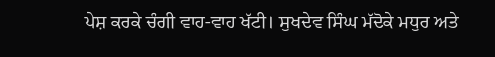ਪੇਸ਼ ਕਰਕੇ ਚੰਗੀ ਵਾਹ-ਵਾਹ ਖੱਟੀ। ਸੁਖਦੇਵ ਸਿੰਘ ਮੱਦੋਕੇ ਮਧੁਰ ਅਤੇ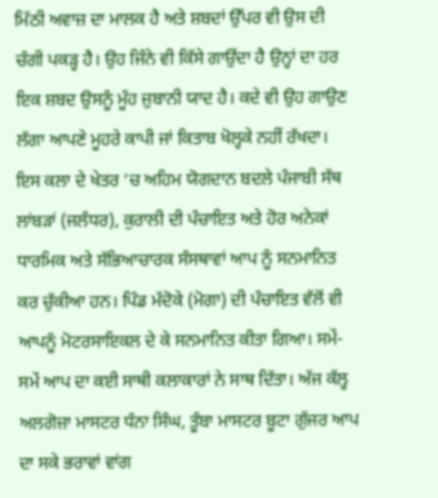ਮਿੱਠੀ ਅਵਾਜ਼ ਦਾ ਮਾਲਕ ਹੈ ਅਤੇ ਸ਼ਬਦਾਂ ਉੱਪਰ ਵੀ ਉਸ ਦੀ ਚੰਗੀ ਪਕੜ੍ਹ ਹੈ। ਉਹ ਜਿੰਨੇ ਵੀ ਕਿੱਸੇ ਗਾਉਂਦਾ ਹੈ ਉਨ੍ਹਾਂ ਦਾ ਹਰ ਇਕ ਸ਼ਬਦ ਉਸਨੂੰ ਮੂੰਹ ਜ਼ੁਬਾਨੀ ਯਾਦ ਹੈ। ਕਦੇ ਵੀ ਉਹ ਗਾਉਣ ਲੱਗਾ ਆਪਣੇ ਮੂਹਰੇ ਕਾਪੀ ਜਾਂ ਕਿਤਾਬ ਖੋਲ੍ਹਕੇ ਨਹੀਂ ਰੱਖਦਾ। ਇਸ ਕਲਾ ਦੇ ਖੇਤਰ ’ਚ ਅਹਿਮ ਯੋਗਦਾਨ ਬਦਲੇ ਪੰਜਾਬੀ ਸੱਥ ਲਾਂਬੜਾਂ (ਜਲੰਧਰ), ਕੁਰਾਲੀ ਦੀ ਪੰਚਾਇਤ ਅਤੇ ਹੋਰ ਅਨੇਕਾਂ ਧਾਰਮਿਕ ਅਤੇ ਸੱਭਿਆਚਾਰਕ ਸੰਸਥਾਵਾਂ ਆਪ ਨੂੰ ਸਨਮਾਨਿਤ ਕਰ ਚੁੱਕੀਆ ਹਨ। ਪਿੰਡ ਮੱਦੋਕੇ (ਮੋਗਾ) ਦੀ ਪੰਚਾਇਤ ਵੱਲੋਂ ਵੀ ਆਪਨੂੰ ਮੋਟਰਸਾਇਕਲ ਦੇ ਕੇ ਸਨਮਾਨਿਤ ਕੀਤਾ ਗਿਆ। ਸਮੇਂ-ਸਮੇਂ ਆਪ ਦਾ ਕਈ ਸਾਥੀ ਕਲਾਕਾਰਾਂ ਨੇ ਸਾਥ ਦਿੱਤਾ। ਅੱਜ ਕੱਲ੍ਹ ਅਲਗੋਜ਼ਾ ਮਾਸਟਰ ਧੰਨਾ ਸਿੰਘ, ਤੂੰਬਾ ਮਾਸਟਰ ਬੂਟਾ ਗੁੱਜਰ ਆਪ ਦਾ ਸਕੇ ਭਰਾਵਾਂ ਵਾਂਗ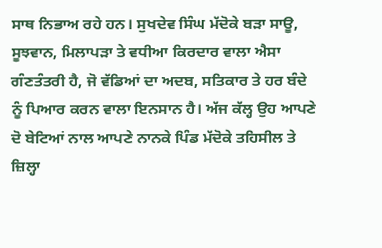ਸਾਥ ਨਿਭਾਅ ਰਹੇ ਹਨ। ਸੁਖਦੇਵ ਸਿੰਘ ਮੱਦੋਕੇ ਬੜਾ ਸਾਊ, ਸੂਝਵਾਨ, ਮਿਲਾਪੜਾ ਤੇ ਵਧੀਆ ਕਿਰਦਾਰ ਵਾਲਾ ਐਸਾ ਗੰਣਤੰਤਰੀ ਹੈ, ਜੋ ਵੱਡਿਆਂ ਦਾ ਅਦਬ, ਸਤਿਕਾਰ ਤੇ ਹਰ ਬੰਦੇ ਨੂੰ ਪਿਆਰ ਕਰਨ ਵਾਲਾ ਇਨਸਾਨ ਹੈ। ਅੱਜ ਕੱਲ੍ਹ ਉਹ ਆਪਣੇ ਦੋ ਬੇਟਿਆਂ ਨਾਲ ਆਪਣੇ ਨਾਨਕੇ ਪਿੰਡ ਮੱਦੋਕੇ ਤਹਿਸੀਲ ਤੇ ਜ਼ਿਲ੍ਹਾ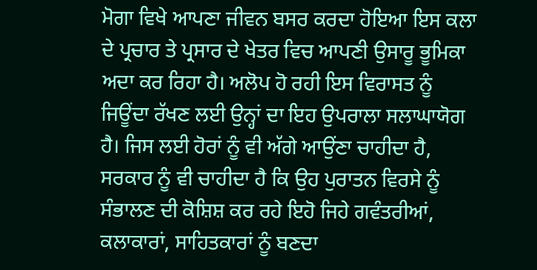ਮੋਗਾ ਵਿਖੇ ਆਪਣਾ ਜੀਵਨ ਬਸਰ ਕਰਦਾ ਹੋਇਆ ਇਸ ਕਲਾ ਦੇ ਪ੍ਰਚਾਰ ਤੇ ਪ੍ਰਸਾਰ ਦੇ ਖੇਤਰ ਵਿਚ ਆਪਣੀ ਉਸਾਰੂ ਭੂਮਿਕਾ ਅਦਾ ਕਰ ਰਿਹਾ ਹੈ। ਅਲੋਪ ਹੋ ਰਹੀ ਇਸ ਵਿਰਾਸਤ ਨੂੰ ਜਿਊਂਦਾ ਰੱਖਣ ਲਈ ਉਨ੍ਹਾਂ ਦਾ ਇਹ ਉਪਰਾਲਾ ਸਲਾਘਾਯੋਗ ਹੈ। ਜਿਸ ਲਈ ਹੋਰਾਂ ਨੂੰ ਵੀ ਅੱਗੇ ਆਉਂਣਾ ਚਾਹੀਦਾ ਹੈ, ਸਰਕਾਰ ਨੂੰ ਵੀ ਚਾਹੀਦਾ ਹੈ ਕਿ ਉਹ ਪੁਰਾਤਨ ਵਿਰਸੇ ਨੂੰ ਸੰਭਾਲਣ ਦੀ ਕੋਸ਼ਿਸ਼ ਕਰ ਰਹੇ ਇਹੋ ਜਿਹੇ ਗਵੰਤਰੀਆਂ, ਕਲਾਕਾਰਾਂ, ਸਾਹਿਤਕਾਰਾਂ ਨੂੰ ਬਣਦਾ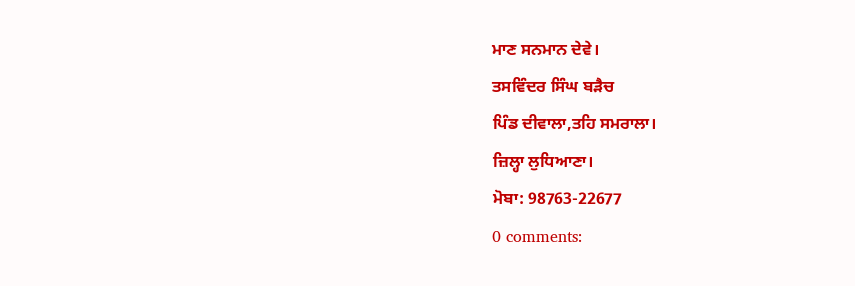ਮਾਣ ਸਨਮਾਨ ਦੇਵੇ।
ਤਸਵਿੰਦਰ ਸਿੰਘ ਬੜੈਚ
ਪਿੰਡ ਦੀਵਾਲਾ,ਤਹਿ ਸਮਰਾਲਾ।
ਜ਼ਿਲ੍ਹਾ ਲੁਧਿਆਣਾ।
ਮੋਬਾ: 98763-22677
0 comments: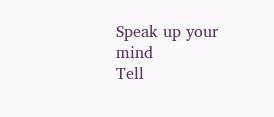Speak up your mind
Tell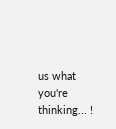us what you're thinking... !